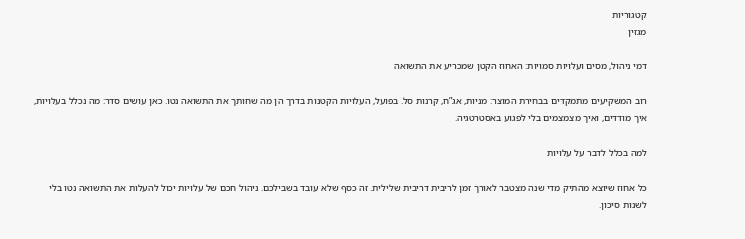קטגוריות
מגזין

דמי ניהול, מסים ועלויות סמויות: האחוז הקטן שמכריע את התשואה

רוב המשקיעים מתמקדים בבחירת המוצר: מניות, אג”ח, קרנות סל. בפועל, העלויות הקטנות בדרך הן מה שחותך את התשואה נטו. כאן עושים סדר: מה נכלל בעלויות, איך מודדים, ואיך מצמצמים בלי לפגוע באסטרטגיה.

למה בכלל לדבר על עלויות

כל אחוז שיוצא מהתיק מדי שנה מצטבר לאורך זמן לריבית דריבית שלילית. זה כסף שלא עובד בשבילכם. ניהול חכם של עלויות יכול להעלות את התשואה נטו בלי לשנות סיכון.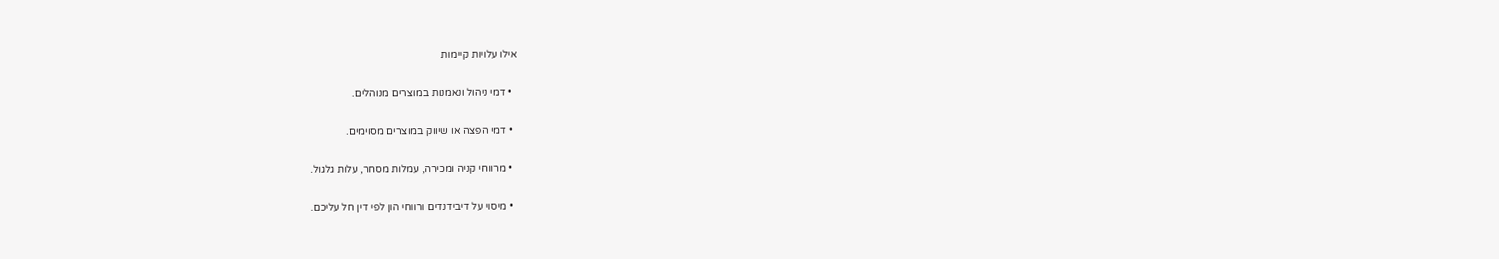אילו עלויות קיימות

  • דמי ניהול ונאמנות במוצרים מנוהלים.

  • דמי הפצה או שיווק במוצרים מסוימים.

  • מרווחי קניה ומכירה, עמלות מסחר, עלות גלגול.

  • מיסוי על דיבידנדים ורווחי הון לפי דין חל עליכם.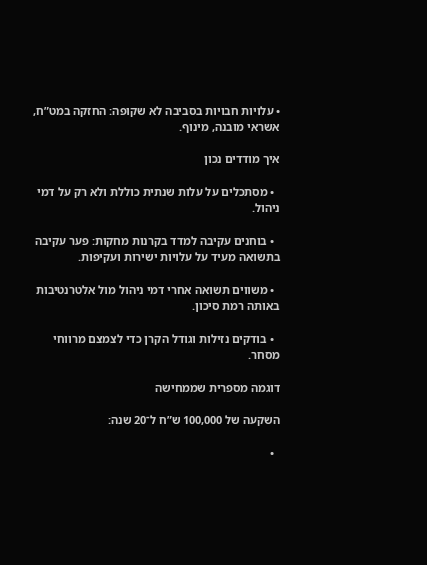• עלויות חבויות בסביבה לא שקופה: החזקה במט”ח, אשראי מובנה, מינוף.

איך מודדים נכון

  • מסתכלים על עלות שנתית כוללת ולא רק על דמי ניהול.

  • בוחנים עקיבה למדד בקרנות מחקות: פער עקיבה בתשואה מעיד על עלויות ישירות ועקיפות.

  • משווים תשואה אחרי דמי ניהול מול אלטרנטיבות באותה רמת סיכון.

  • בודקים נזילות וגודל הקרן כדי לצמצם מרווחי מסחר.

דוגמה מספרית שממחישה

השקעה של 100,000 ש”ח ל־20 שנה:

  •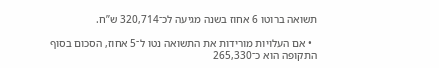תשואה ברוטו 6 אחוז בשנה מגיעה לכ־320,714 ש”ח.

  • אם העלויות מורידות את התשואה נטו ל־5 אחוז, הסכום בסוף התקופה הוא כ־265,330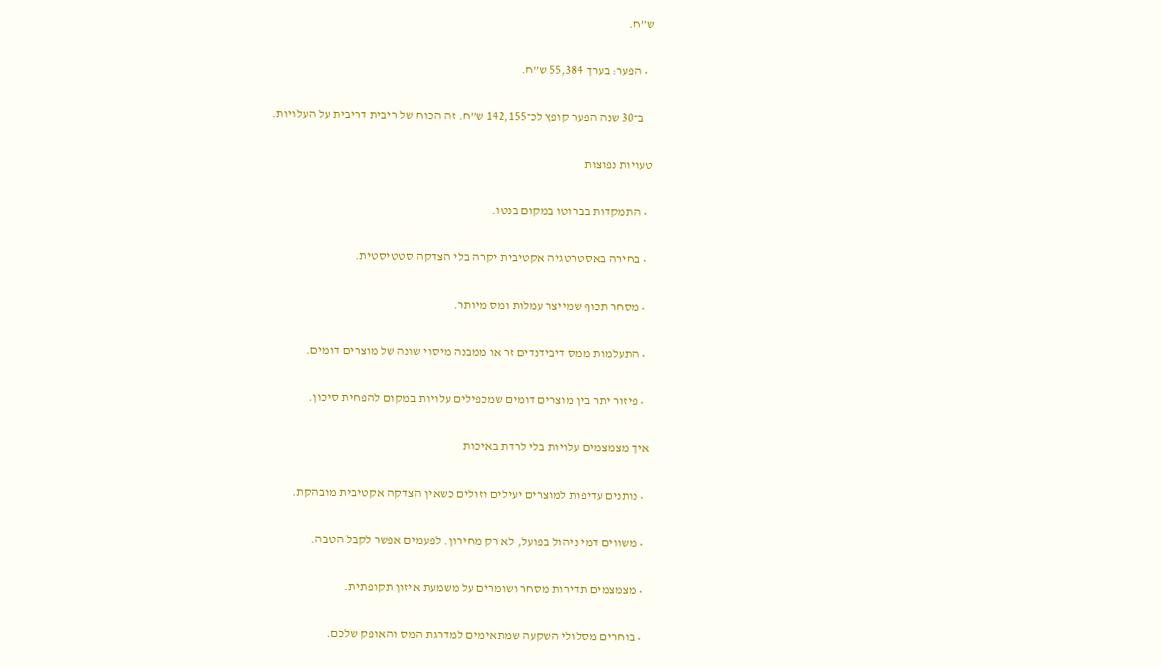ש”ח.

  • הפער: בערך 55,384 ש”ח.

    ב־30 שנה הפער קופץ לכ־142,155 ש”ח. זה הכוח של ריבית דריבית על העלויות.

טעויות נפוצות

  • התמקדות בברוטו במקום בנטו.

  • בחירה באסטרטגיה אקטיבית יקרה בלי הצדקה סטטיסטית.

  • מסחר תכוף שמייצר עמלות ומס מיותר.

  • התעלמות ממס דיבידנדים זר או ממבנה מיסוי שונה של מוצרים דומים.

  • פיזור יתר בין מוצרים דומים שמכפילים עלויות במקום להפחית סיכון.

איך מצמצמים עלויות בלי לרדת באיכות

  • נותנים עדיפות למוצרים יעילים וזולים כשאין הצדקה אקטיבית מובהקת.

  • משווים דמי ניהול בפועל, לא רק מחירון. לפעמים אפשר לקבל הטבה.

  • מצמצמים תדירות מסחר ושומרים על משמעת איזון תקופתית.

  • בוחרים מסלולי השקעה שמתאימים למדרגת המס והאופק שלכם.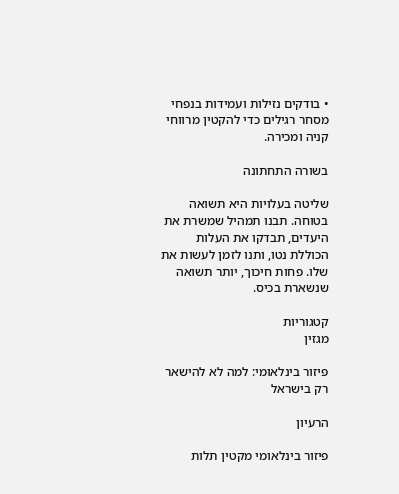• בודקים נזילות ועמידות בנפחי מסחר רגילים כדי להקטין מרווחי קניה ומכירה.

בשורה התחתונה

שליטה בעלויות היא תשואה בטוחה. תבנו תמהיל שמשרת את היעדים, תבדקו את העלות הכוללת נטו, ותנו לזמן לעשות את שלו. פחות חיכוך, יותר תשואה שנשארת בכיס.

קטגוריות
מגזין

פיזור בינלאומי: למה לא להישאר רק בישראל

הרעיון

פיזור בינלאומי מקטין תלות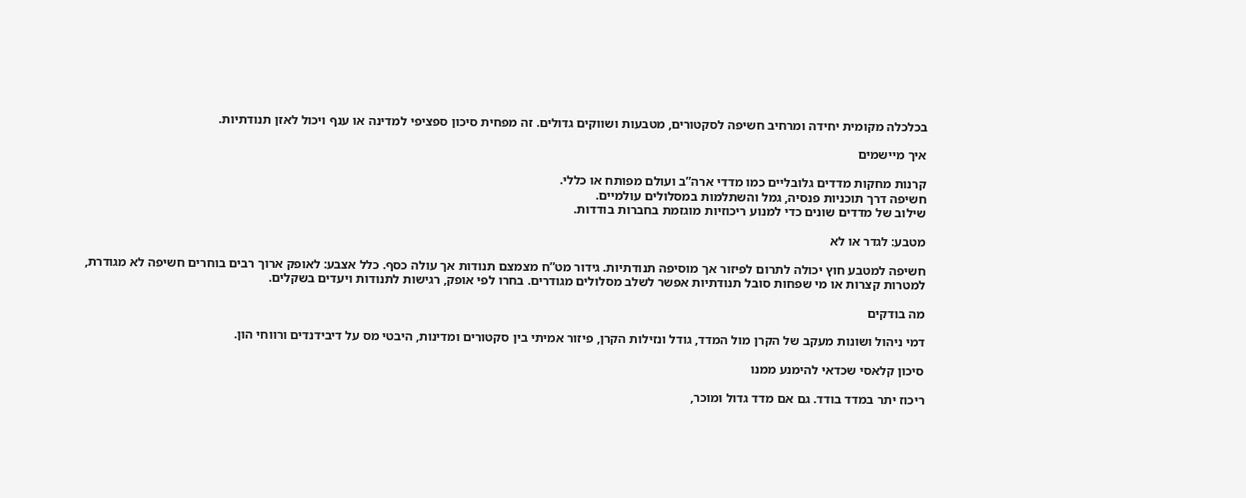בכלכלה מקומית יחידה ומרחיב חשיפה לסקטורים, מטבעות ושווקים גדולים. זה מפחית סיכון ספציפי למדינה או ענף ויכול לאזן תנודתיות.

איך מיישמים

קרנות מחקות מדדים גלובליים כמו מדדי ארה”ב ועולם מפותח או כללי.
חשיפה דרך תוכניות פנסיה, גמל והשתלמות במסלולים עולמיים.
שילוב של מדדים שונים כדי למנוע ריכוזיות מוגזמת בחברות בודדות.

מטבע: לגדר או לא

חשיפה למטבע חוץ יכולה לתרום לפיזור אך מוסיפה תנודתיות. גידור מט”ח מצמצם תנודות אך עולה כסף. כלל אצבע: לאופק ארוך רבים בוחרים חשיפה לא מגודרת, למטרות קצרות או מי שפחות סובל תנודתיות אפשר לשלב מסלולים מגודרים. בחרו לפי אופק, רגישות לתנודות ויעדים בשקלים.

מה בודקים

דמי ניהול ושונות מעקב של הקרן מול המדד, גודל ונזילות הקרן, פיזור אמיתי בין סקטורים ומדינות, היבטי מס על דיבידנדים ורווחי הון.

סיכון קלאסי שכדאי להימנע ממנו

ריכוז יתר במדד בודד. גם אם מדד גדול ומוכר,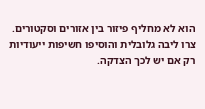הוא לא מחליף פיזור בין אזורים וסקטורים. צרו ליבה גלובלית והוסיפו חשיפות ייעודיות רק אם יש לכך הצדקה.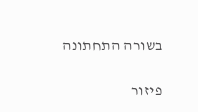בשורה התחתונה

פיזור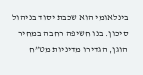בינלאומי הוא שכבת יסוד בניהול סיכון. בנו חשיפה רחבה במחיר הוגן, הגדירו מדיניות מט”ח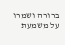ברורה ושמרו על משמעת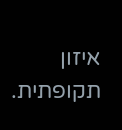איזון תקופתית.